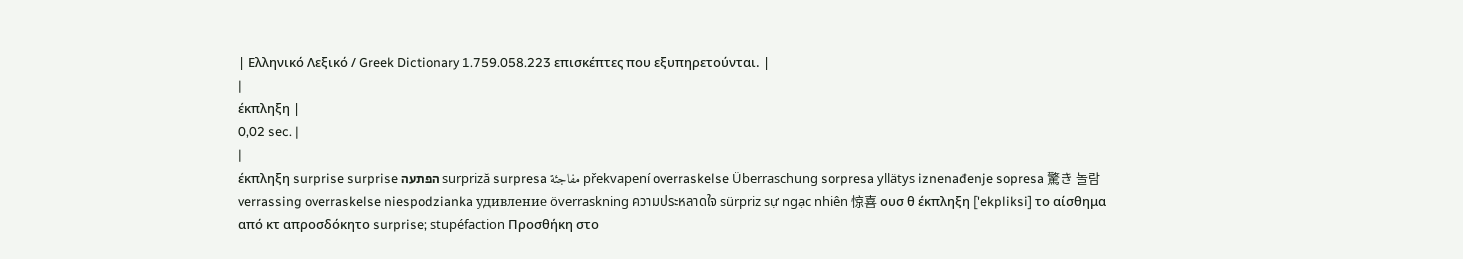| Ελληνικό Λεξικό / Greek Dictionary 1.759.058.223 επισκέπτες που εξυπηρετούνται. |
|
έκπληξη |
0,02 sec. |
|
έκπληξη surprise surprise הפתעה surpriză surpresa مفاجئة překvapení overraskelse Überraschung sorpresa yllätys iznenađenje sopresa 驚き 놀람 verrassing overraskelse niespodzianka удивление överraskning ความประหลาดใจ sürpriz sự ngạc nhiên 惊喜 ουσ θ έκπληξη ['ekpliksi] το αίσθημα από κτ απροσδόκητο surprise; stupéfaction Προσθήκη στο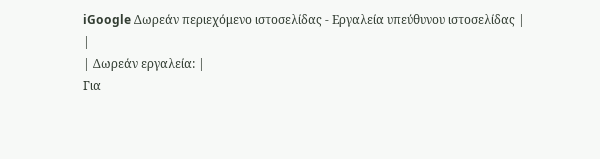iGoogle Δωρεάν περιεχόμενο ιστοσελίδας - Εργαλεία υπεύθυνου ιστοσελίδας |
|
| Δωρεάν εργαλεία: |
Για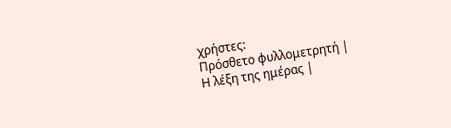χρήστες:
Πρόσθετο φυλλομετρητή |
Η λέξη της ημέρας |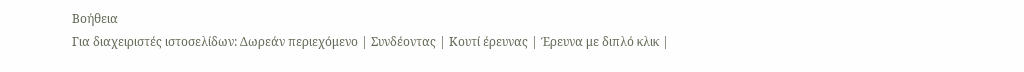Βοήθεια
Για διαχειριστές ιστοσελίδων: Δωρεάν περιεχόμενο | Συνδέοντας | Κουτί έρευνας | Έρευνα με διπλό κλικ |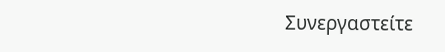Συνεργαστείτε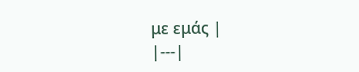με εμάς |
|---|